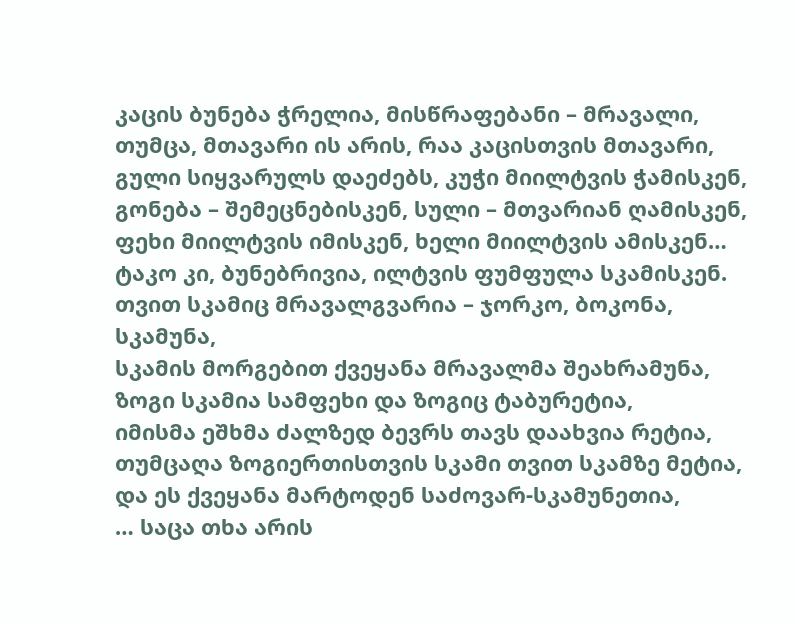კაცის ბუნება ჭრელია, მისწრაფებანი – მრავალი,
თუმცა, მთავარი ის არის, რაა კაცისთვის მთავარი,
გული სიყვარულს დაეძებს, კუჭი მიილტვის ჭამისკენ,
გონება – შემეცნებისკენ, სული – მთვარიან ღამისკენ,
ფეხი მიილტვის იმისკენ, ხელი მიილტვის ამისკენ…
ტაკო კი, ბუნებრივია, ილტვის ფუმფულა სკამისკენ.
თვით სკამიც მრავალგვარია – ჯორკო, ბოკონა, სკამუნა,
სკამის მორგებით ქვეყანა მრავალმა შეახრამუნა,
ზოგი სკამია სამფეხი და ზოგიც ტაბურეტია,
იმისმა ეშხმა ძალზედ ბევრს თავს დაახვია რეტია,
თუმცაღა ზოგიერთისთვის სკამი თვით სკამზე მეტია,
და ეს ქვეყანა მარტოდენ საძოვარ-სკამუნეთია,
… საცა თხა არის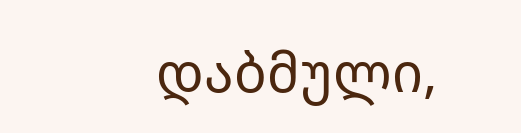დაბმული,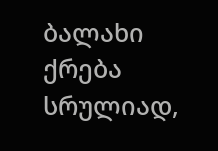ბალახი ქრება სრულიად,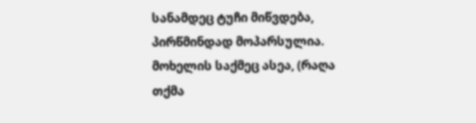სანამდეც ტუჩი მიწვდება, პირწმინდად მოპარსულია.
მოხელის საქმეც ასეა, (რაღა თქმა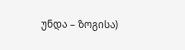უნდა – ზოგისა)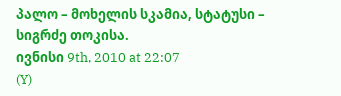პალო – მოხელის სკამია, სტატუსი – სიგრძე თოკისა.
ივნისი 9th, 2010 at 22:07
(Y)